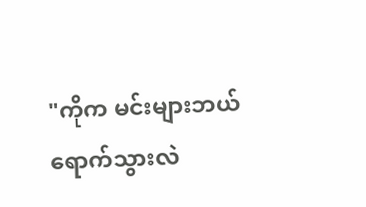"ကိုက မင်းများဘယ်ရောက်သွားလဲ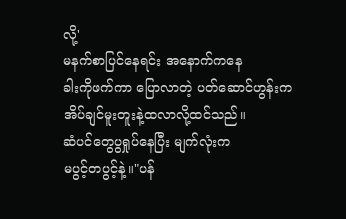လို့'
မနက်စာပြင်နေရင်း အနောက်ကနေ
ခါးကိုဖက်ကာ ပြောလာတဲ့ ပတ်ဆောင်ဟွန်းက
အိပ်ချင်မူးတူးနဲ့ထလာလို့ထင်သည်။
ဆံပင်တွေပွရှုပ်နေပြီး မျက်လုံးက
မပွင့်တပွင့်နဲ့။"ပန်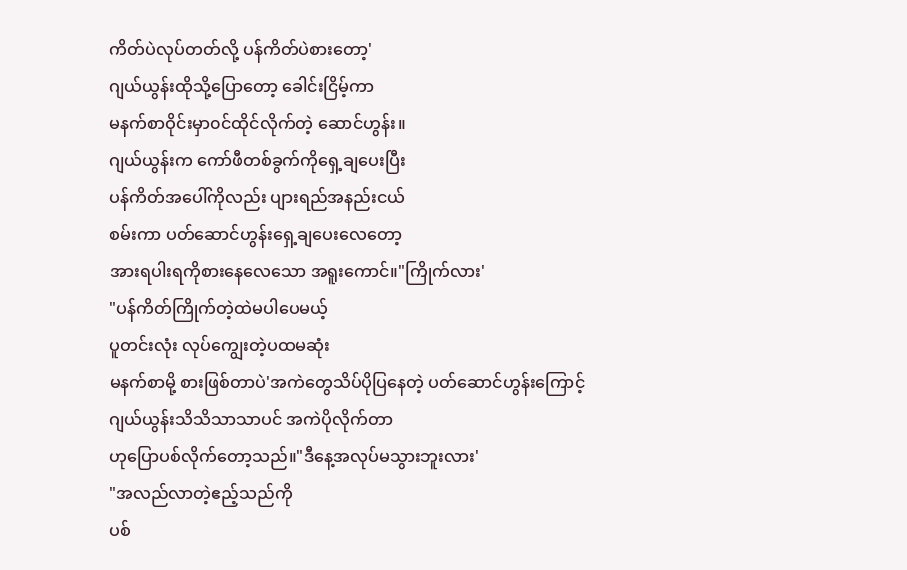ကိတ်ပဲလုပ်တတ်လို့ ပန်ကိတ်ပဲစားတော့'
ဂျယ်ယွန်းထိုသို့ပြောတော့ ခေါင်းငြိမ့်ကာ
မနက်စာဝိုင်းမှာ၀င်ထိုင်လိုက်တဲ့ ဆောင်ဟွန်း။
ဂျယ်ယွန်းက ကော်ဖီတစ်ခွက်ကိုရှေ့ချပေးပြီး
ပန်ကိတ်အပေါ်ကိုလည်း ပျားရည်အနည်းငယ်
စမ်းကာ ပတ်ဆောင်ဟွန်းရှေ့ချပေးလေတော့
အားရပါးရကိုစားနေလေသော အရူးကောင်။"ကြိုက်လား'
"ပန်ကိတ်ကြိုက်တဲ့ထဲမပါပေမယ့်
ပူတင်းလုံး လုပ်ကျွေးတဲ့ပထမဆုံး
မနက်စာမို့ စားဖြစ်တာပဲ'အကဲတွေသိပ်ပိုပြနေတဲ့ ပတ်ဆောင်ဟွန်းကြောင့်
ဂျယ်ယွန်းသိသိသာသာပင် အကဲပိုလိုက်တာ
ဟုပြောပစ်လိုက်တော့သည်။"ဒီနေ့အလုပ်မသွားဘူးလား'
"အလည်လာတဲ့ဧည့်သည်ကို
ပစ်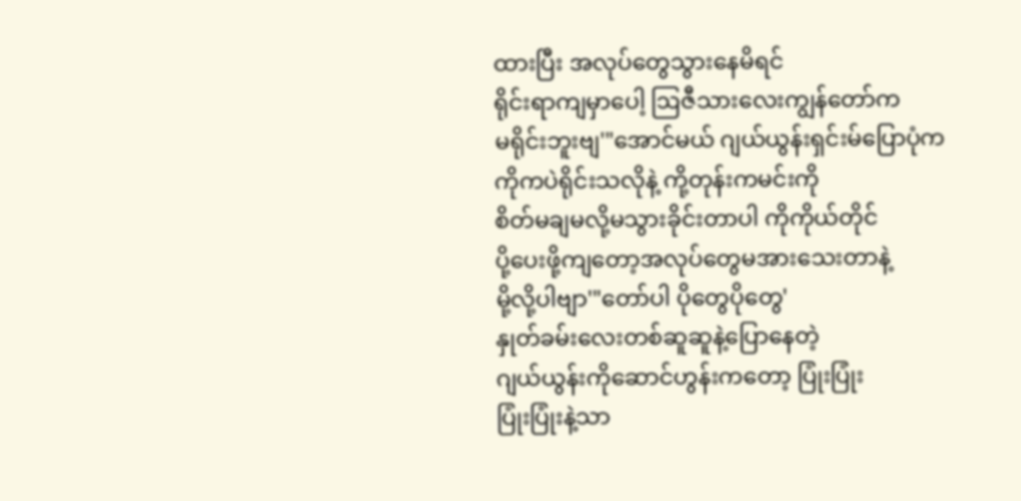ထားပြီး အလုပ်တွေသွားနေမိရင်
ရိုင်းရာကျမှာပေါ့ ဩဇီသားလေးကျွန်တော်က
မရိုင်းဘူးဗျ'"အောင်မယ် ဂျယ်ယွန်းရှင်းမ်ပြောပုံက
ကိုကပဲရိုင်းသလိုနဲ့ ကို့တုန်းကမင်းကို
စိတ်မချမလို့မသွားခိုင်းတာပါ ကိုကိုယ်တိုင်
ပို့ပေးဖို့ကျတော့အလုပ်တွေမအားသေးတာနဲ့
မို့လို့ပါဗျာ'"တော်ပါ ပိုတွေပိုတွေ'
နှုတ်ခမ်းလေးတစ်ဆူဆူနဲ့ပြောနေတဲ့
ဂျယ်ယွန်းကိုဆောင်ဟွန်းကတော့ ပြုံးပြုံး
ပြုံးပြုံးနဲ့သာ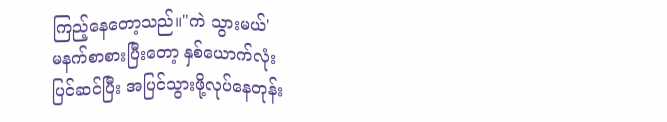ကြည့်နေတော့သည်။"ကဲ သွားမယ်'
မနက်စာစားပြီးတော့ နှစ်ယောက်လုံး
ပြင်ဆင်ပြီး အပြင်သွားဖို့လုပ်နေတုန်း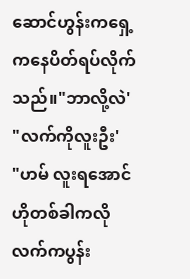ဆောင်ဟွန်းကရှေ့ကနေပိတ်ရပ်လိုက်သည်။"ဘာလို့လဲ'
"လက်ကိုလူးဦး'
"ဟမ် လူးရအောင် ဟိုတစ်ခါကလို
လက်ကပွန်း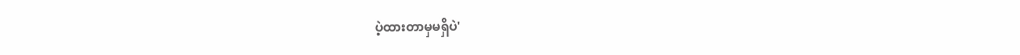ပဲ့ထားတာမှမရှိပဲ'